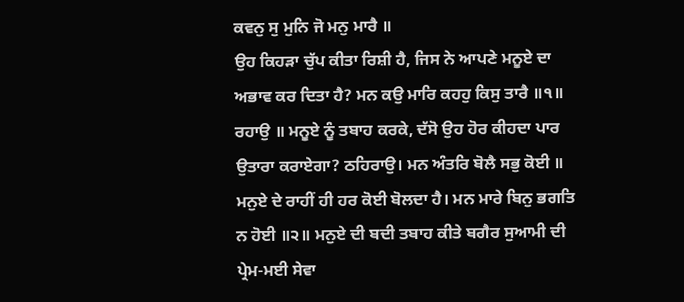ਕਵਨੁ ਸੁ ਮੁਨਿ ਜੋ ਮਨੁ ਮਾਰੈ ॥
ਉਹ ਕਿਹੜਾ ਚੁੱਪ ਕੀਤਾ ਰਿਸ਼ੀ ਹੈ, ਜਿਸ ਨੇ ਆਪਣੇ ਮਨੂਏ ਦਾ ਅਭਾਵ ਕਰ ਦਿਤਾ ਹੈ? ਮਨ ਕਉ ਮਾਰਿ ਕਹਹੁ ਕਿਸੁ ਤਾਰੈ ॥੧॥ ਰਹਾਉ ॥ ਮਨੂਏ ਨੂੰ ਤਬਾਹ ਕਰਕੇ, ਦੱਸੋ ਉਹ ਹੋਰ ਕੀਹਦਾ ਪਾਰ ਉਤਾਰਾ ਕਰਾਏਗਾ? ਠਹਿਰਾਉ। ਮਨ ਅੰਤਰਿ ਬੋਲੈ ਸਭੁ ਕੋਈ ॥ ਮਨੁਏ ਦੇ ਰਾਹੀਂ ਹੀ ਹਰ ਕੋਈ ਬੋਲਦਾ ਹੈ। ਮਨ ਮਾਰੇ ਬਿਨੁ ਭਗਤਿ ਨ ਹੋਈ ॥੨॥ ਮਨੁਏ ਦੀ ਬਦੀ ਤਬਾਹ ਕੀਤੇ ਬਗੈਰ ਸੁਆਮੀ ਦੀ ਪ੍ਰੇਮ-ਮਈ ਸੇਵਾ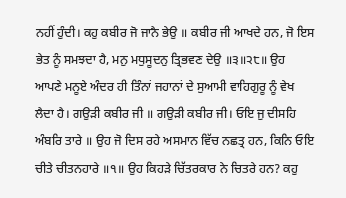ਨਹੀਂ ਹੁੰਦੀ। ਕਹੁ ਕਬੀਰ ਜੋ ਜਾਨੈ ਭੇਉ ॥ ਕਬੀਰ ਜੀ ਆਖਦੇ ਹਨ, ਜੋ ਇਸ ਭੇਤ ਨੂੰ ਸਮਝਦਾ ਹੈ, ਮਨੁ ਮਧੁਸੂਦਨੁ ਤ੍ਰਿਭਵਣ ਦੇਉ ॥੩॥੨੮॥ ਉਹ ਆਪਣੇ ਮਨੂਏ ਅੰਦਰ ਹੀ ਤਿੰਨਾਂ ਜਹਾਨਾਂ ਦੇ ਸੁਆਮੀ ਵਾਹਿਗੁਰੂ ਨੂੰ ਵੇਖ ਲੈਦਾ ਹੈ। ਗਉੜੀ ਕਬੀਰ ਜੀ ॥ ਗਉੜੀ ਕਬੀਰ ਜੀ। ਓਇ ਜੁ ਦੀਸਹਿ ਅੰਬਰਿ ਤਾਰੇ ॥ ਉਹ ਜੋ ਦਿਸ ਰਹੇ ਅਸਮਾਨ ਵਿੱਚ ਨਛਤ੍ਰ ਹਨ, ਕਿਨਿ ਓਇ ਚੀਤੇ ਚੀਤਨਹਾਰੇ ॥੧॥ ਉਹ ਕਿਹੜੇ ਚਿੱਤਰਕਾਰ ਨੇ ਚਿਤਰੇ ਹਨ? ਕਹੁ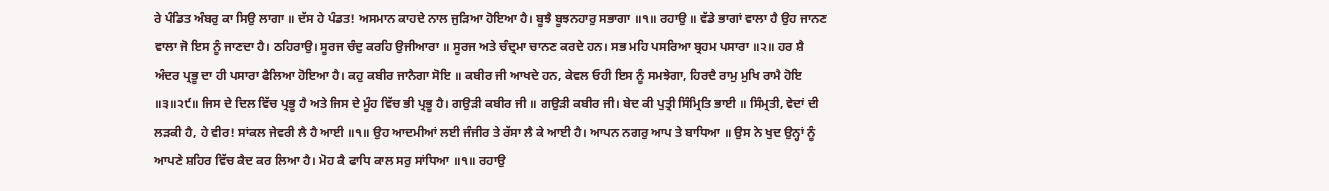ਰੇ ਪੰਡਿਤ ਅੰਬਰੁ ਕਾ ਸਿਉ ਲਾਗਾ ॥ ਦੱਸ ਹੇ ਪੰਡਤ! ਅਸਮਾਨ ਕਾਹਦੇ ਨਾਲ ਜੁੜਿਆ ਹੋਇਆ ਹੈ। ਬੂਝੈ ਬੂਝਨਹਾਰੁ ਸਭਾਗਾ ॥੧॥ ਰਹਾਉ ॥ ਵੱਡੇ ਭਾਗਾਂ ਵਾਲਾ ਹੈ ਉਹ ਜਾਨਣ ਵਾਲਾ ਜੋ ਇਸ ਨੂੰ ਜਾਣਦਾ ਹੈ। ਠਹਿਰਾਉ। ਸੂਰਜ ਚੰਦੁ ਕਰਹਿ ਉਜੀਆਰਾ ॥ ਸੂਰਜ ਅਤੇ ਚੰਦ੍ਰਮਾ ਚਾਨਣ ਕਰਦੇ ਹਨ। ਸਭ ਮਹਿ ਪਸਰਿਆ ਬ੍ਰਹਮ ਪਸਾਰਾ ॥੨॥ ਹਰ ਸ਼ੈ ਅੰਦਰ ਪ੍ਰਭੂ ਦਾ ਹੀ ਪਸਾਰਾ ਫੈਲਿਆ ਹੋਇਆ ਹੈ। ਕਹੁ ਕਬੀਰ ਜਾਨੈਗਾ ਸੋਇ ॥ ਕਬੀਰ ਜੀ ਆਖਦੇ ਹਨ, ਕੇਵਲ ਓਹੀ ਇਸ ਨੂੰ ਸਮਝੇਗਾ, ਹਿਰਦੈ ਰਾਮੁ ਮੁਖਿ ਰਾਮੈ ਹੋਇ ॥੩॥੨੯॥ ਜਿਸ ਦੇ ਦਿਲ ਵਿੱਚ ਪ੍ਰਭੂ ਹੈ ਅਤੇ ਜਿਸ ਦੇ ਮੂੰਹ ਵਿੱਚ ਭੀ ਪ੍ਰਭੂ ਹੈ। ਗਉੜੀ ਕਬੀਰ ਜੀ ॥ ਗਉੜੀ ਕਬੀਰ ਜੀ। ਬੇਦ ਕੀ ਪੁਤ੍ਰੀ ਸਿੰਮ੍ਰਿਤਿ ਭਾਈ ॥ ਸਿੰਮ੍ਰਤੀ, ਵੇਦਾਂ ਦੀ ਲੜਕੀ ਹੈ, ਹੇ ਵੀਰ! ਸਾਂਕਲ ਜੇਵਰੀ ਲੈ ਹੈ ਆਈ ॥੧॥ ਉਹ ਆਦਮੀਆਂ ਲਈ ਜੰਜੀਰ ਤੇ ਰੱਸਾ ਲੈ ਕੇ ਆਈ ਹੈ। ਆਪਨ ਨਗਰੁ ਆਪ ਤੇ ਬਾਧਿਆ ॥ ਉਸ ਨੇ ਖੁਦ ਉਨ੍ਹਾਂ ਨੂੰ ਆਪਣੇ ਸ਼ਹਿਰ ਵਿੱਚ ਕੈਦ ਕਰ ਲਿਆ ਹੈ। ਮੋਹ ਕੈ ਫਾਧਿ ਕਾਲ ਸਰੁ ਸਾਂਧਿਆ ॥੧॥ ਰਹਾਉ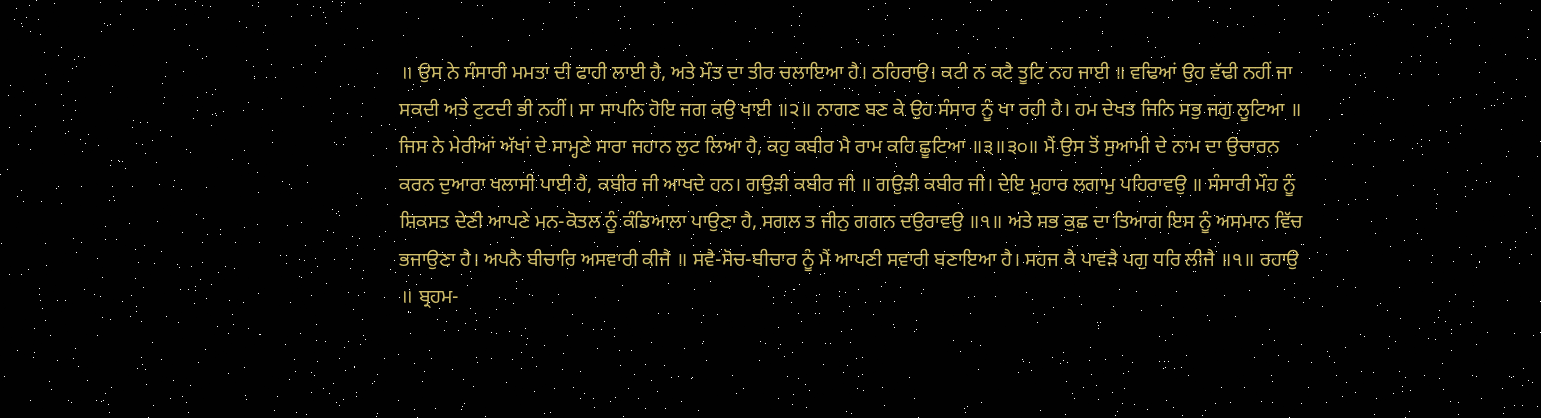॥ ਉਸ ਨੇ ਸੰਸਾਰੀ ਮਮਤਾ ਦੀ ਫਾਹੀ ਲਾਈ ਹੈ, ਅਤੇ ਮੌਤ ਦਾ ਤੀਰ ਚਲਾਇਆ ਹੈ। ਠਹਿਰਾਉ। ਕਟੀ ਨ ਕਟੈ ਤੂਟਿ ਨਹ ਜਾਈ ॥ ਵਢਿਆਂ ਉਹ ਵੱਢੀ ਨਹੀਂ ਜਾ ਸਕਦੀ ਅਤੇ ਟੁਟਦੀ ਭੀ ਨਹੀਂ। ਸਾ ਸਾਪਨਿ ਹੋਇ ਜਗ ਕਉ ਖਾਈ ॥੨॥ ਨਾਗਣ ਬਣ ਕੇ ਉਹ ਸੰਸਾਰ ਨੂੰ ਖਾ ਰਹੀ ਹੈ। ਹਮ ਦੇਖਤ ਜਿਨਿ ਸਭੁ ਜਗੁ ਲੂਟਿਆ ॥ ਜਿਸ ਨੇ ਮੇਰੀਆਂ ਅੱਖਾਂ ਦੇ ਸਾਮ੍ਹਣੇ ਸਾਰਾ ਜਹਾਨ ਲੁਟ ਲਿਆ ਹੈ, ਕਹੁ ਕਬੀਰ ਮੈ ਰਾਮ ਕਹਿ ਛੂਟਿਆ ॥੩॥੩੦॥ ਮੈਂ ਉਸ ਤੋਂ ਸੁਆਮੀ ਦੇ ਨਾਮ ਦਾ ਉਚਾਰਨ ਕਰਨ ਦੁਆਰਾ ਖਲਾਸੀ ਪਾਈ ਹੈ, ਕਬੀਰ ਜੀ ਆਖਦੇ ਹਨ। ਗਉੜੀ ਕਬੀਰ ਜੀ ॥ ਗਉੜੀ ਕਬੀਰ ਜੀ। ਦੇਇ ਮੁਹਾਰ ਲਗਾਮੁ ਪਹਿਰਾਵਉ ॥ ਸੰਸਾਰੀ ਮੌਹ ਨੂੰ ਸ਼ਿਕਸਤ ਦੇਣੀ ਆਪਣੇ ਮਨ-ਕੋਤਲ ਨੂੰ ਕੰਡਿਆਲਾ ਪਾਉਣਾ ਹੈ, ਸਗਲ ਤ ਜੀਨੁ ਗਗਨ ਦਉਰਾਵਉ ॥੧॥ ਅਤੇ ਸਭ ਕੁਛ ਦਾ ਤਿਆਗ ਇਸ ਨੂੰ ਅਸਮਾਨ ਵਿੱਚ ਭਜਾਉਣਾ ਹੈ। ਅਪਨੈ ਬੀਚਾਰਿ ਅਸਵਾਰੀ ਕੀਜੈ ॥ ਸਵੈ-ਸੋਚ-ਬੀਚਾਰ ਨੂੰ ਮੈਂ ਆਪਣੀ ਸਵਾਰੀ ਬਣਾਇਆ ਹੈ। ਸਹਜ ਕੈ ਪਾਵੜੈ ਪਗੁ ਧਰਿ ਲੀਜੈ ॥੧॥ ਰਹਾਉ ॥ ਬ੍ਰਹਮ-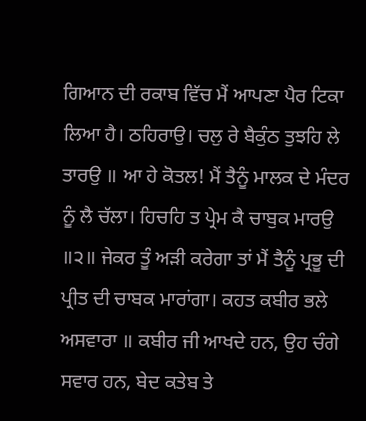ਗਿਆਨ ਦੀ ਰਕਾਬ ਵਿੱਚ ਮੈਂ ਆਪਣਾ ਪੈਰ ਟਿਕਾ ਲਿਆ ਹੈ। ਠਹਿਰਾਉ। ਚਲੁ ਰੇ ਬੈਕੁੰਠ ਤੁਝਹਿ ਲੇ ਤਾਰਉ ॥ ਆ ਹੇ ਕੋਤਲ! ਮੈਂ ਤੈਨੂੰ ਮਾਲਕ ਦੇ ਮੰਦਰ ਨੂੰ ਲੈ ਚੱਲਾ। ਹਿਚਹਿ ਤ ਪ੍ਰੇਮ ਕੈ ਚਾਬੁਕ ਮਾਰਉ ॥੨॥ ਜੇਕਰ ਤੂੰ ਅੜੀ ਕਰੇਗਾ ਤਾਂ ਮੈਂ ਤੈਨੂੰ ਪ੍ਰਭੂ ਦੀ ਪ੍ਰੀਤ ਦੀ ਚਾਬਕ ਮਾਰਾਂਗਾ। ਕਹਤ ਕਬੀਰ ਭਲੇ ਅਸਵਾਰਾ ॥ ਕਬੀਰ ਜੀ ਆਖਦੇ ਹਨ, ਉਹ ਚੰਗੇ ਸਵਾਰ ਹਨ, ਬੇਦ ਕਤੇਬ ਤੇ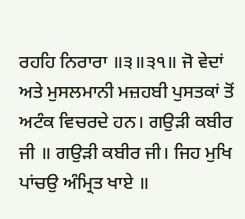ਰਹਹਿ ਨਿਰਾਰਾ ॥੩॥੩੧॥ ਜੋ ਵੇਦਾਂ ਅਤੇ ਮੁਸਲਮਾਨੀ ਮਜ਼ਹਬੀ ਪੁਸਤਕਾਂ ਤੋਂ ਅਟੰਕ ਵਿਚਰਦੇ ਹਨ। ਗਉੜੀ ਕਬੀਰ ਜੀ ॥ ਗਉੜੀ ਕਬੀਰ ਜੀ। ਜਿਹ ਮੁਖਿ ਪਾਂਚਉ ਅੰਮ੍ਰਿਤ ਖਾਏ ॥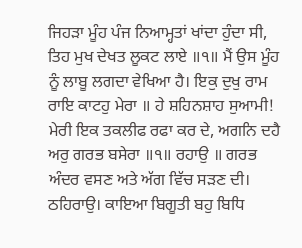ਜਿਹੜਾ ਮੂੰਹ ਪੰਜ ਨਿਆਮ੍ਹਤਾਂ ਖਾਂਦਾ ਹੁੰਦਾ ਸੀ, ਤਿਹ ਮੁਖ ਦੇਖਤ ਲੂਕਟ ਲਾਏ ॥੧॥ ਮੈਂ ਉਸ ਮੂੰਹ ਨੂੰ ਲਾਬੂ ਲਗਦਾ ਵੇਖਿਆ ਹੈ। ਇਕੁ ਦੁਖੁ ਰਾਮ ਰਾਇ ਕਾਟਹੁ ਮੇਰਾ ॥ ਹੇ ਸ਼ਹਿਨਸ਼ਾਹ ਸੁਆਮੀ! ਮੇਰੀ ਇਕ ਤਕਲੀਫ ਰਫਾ ਕਰ ਦੇ, ਅਗਨਿ ਦਹੈ ਅਰੁ ਗਰਭ ਬਸੇਰਾ ॥੧॥ ਰਹਾਉ ॥ ਗਰਭ ਅੰਦਰ ਵਸਣ ਅਤੇ ਅੱਗ ਵਿੱਚ ਸੜਣ ਦੀ। ਠਹਿਰਾਉ। ਕਾਇਆ ਬਿਗੂਤੀ ਬਹੁ ਬਿਧਿ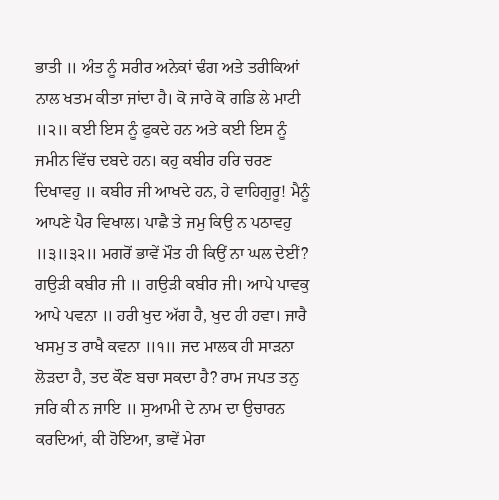ਭਾਤੀ ॥ ਅੰਤ ਨੂੰ ਸਰੀਰ ਅਨੇਕਾਂ ਢੰਗ ਅਤੇ ਤਰੀਕਿਆਂ ਨਾਲ ਖਤਮ ਕੀਤਾ ਜਾਂਦਾ ਹੈ। ਕੋ ਜਾਰੇ ਕੋ ਗਡਿ ਲੇ ਮਾਟੀ ॥੨॥ ਕਈ ਇਸ ਨੂੰ ਫੁਕਦੇ ਹਨ ਅਤੇ ਕਈ ਇਸ ਨੂੰ ਜਮੀਨ ਵਿੱਚ ਦਬਦੇ ਹਨ। ਕਹੁ ਕਬੀਰ ਹਰਿ ਚਰਣ ਦਿਖਾਵਹੁ ॥ ਕਬੀਰ ਜੀ ਆਖਦੇ ਹਨ, ਹੇ ਵਾਹਿਗੁਰੂ! ਮੈਨੂੰ ਆਪਣੇ ਪੈਰ ਵਿਖਾਲ। ਪਾਛੈ ਤੇ ਜਮੁ ਕਿਉ ਨ ਪਠਾਵਹੁ ॥੩॥੩੨॥ ਮਗਰੋਂ ਭਾਵੇਂ ਮੌਤ ਹੀ ਕਿਉਂ ਨਾ ਘਲ ਦੇਈਂ? ਗਉੜੀ ਕਬੀਰ ਜੀ ॥ ਗਉੜੀ ਕਬੀਰ ਜੀ। ਆਪੇ ਪਾਵਕੁ ਆਪੇ ਪਵਨਾ ॥ ਹਰੀ ਖੁਦ ਅੱਗ ਹੈ, ਖੁਦ ਹੀ ਹਵਾ। ਜਾਰੈ ਖਸਮੁ ਤ ਰਾਖੈ ਕਵਨਾ ॥੧॥ ਜਦ ਮਾਲਕ ਹੀ ਸਾੜਨਾ ਲੋੜਦਾ ਹੈ, ਤਦ ਕੌਣ ਬਚਾ ਸਕਦਾ ਹੈ? ਰਾਮ ਜਪਤ ਤਨੁ ਜਰਿ ਕੀ ਨ ਜਾਇ ॥ ਸੁਆਮੀ ਦੇ ਨਾਮ ਦਾ ਉਚਾਰਨ ਕਰਦਿਆਂ, ਕੀ ਹੋਇਆ, ਭਾਵੇਂ ਮੇਰਾ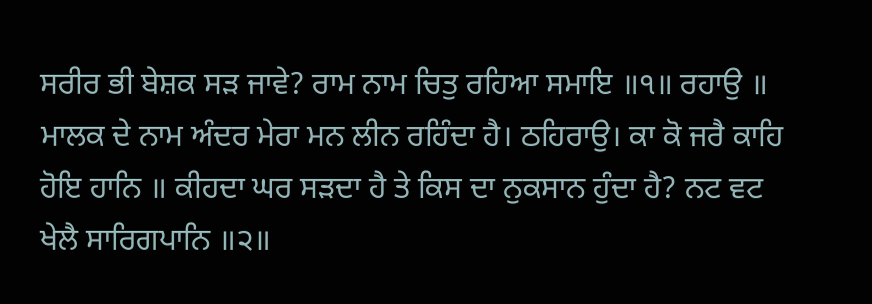ਸਰੀਰ ਭੀ ਬੇਸ਼ਕ ਸੜ ਜਾਵੇ? ਰਾਮ ਨਾਮ ਚਿਤੁ ਰਹਿਆ ਸਮਾਇ ॥੧॥ ਰਹਾਉ ॥ ਮਾਲਕ ਦੇ ਨਾਮ ਅੰਦਰ ਮੇਰਾ ਮਨ ਲੀਨ ਰਹਿੰਦਾ ਹੈ। ਠਹਿਰਾਉ। ਕਾ ਕੋ ਜਰੈ ਕਾਹਿ ਹੋਇ ਹਾਨਿ ॥ ਕੀਹਦਾ ਘਰ ਸੜਦਾ ਹੈ ਤੇ ਕਿਸ ਦਾ ਨੁਕਸਾਨ ਹੁੰਦਾ ਹੈ? ਨਟ ਵਟ ਖੇਲੈ ਸਾਰਿਗਪਾਨਿ ॥੨॥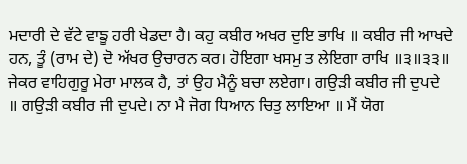ਮਦਾਰੀ ਦੇ ਵੱਟੇ ਵਾਙੂ ਹਰੀ ਖੇਡਦਾ ਹੈ। ਕਹੁ ਕਬੀਰ ਅਖਰ ਦੁਇ ਭਾਖਿ ॥ ਕਬੀਰ ਜੀ ਆਖਦੇ ਹਨ, ਤੂੰ (ਰਾਮ ਦੇ) ਦੋ ਅੱਖਰ ਉਚਾਰਨ ਕਰ। ਹੋਇਗਾ ਖਸਮੁ ਤ ਲੇਇਗਾ ਰਾਖਿ ॥੩॥੩੩॥ ਜੇਕਰ ਵਾਹਿਗੁਰੂ ਮੇਰਾ ਮਾਲਕ ਹੈ, ਤਾਂ ਉਹ ਮੈਨੂੰ ਬਚਾ ਲਏਗਾ। ਗਉੜੀ ਕਬੀਰ ਜੀ ਦੁਪਦੇ ॥ ਗਉੜੀ ਕਬੀਰ ਜੀ ਦੁਪਦੇ। ਨਾ ਮੈ ਜੋਗ ਧਿਆਨ ਚਿਤੁ ਲਾਇਆ ॥ ਮੈਂ ਯੋਗ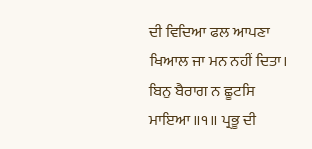ਦੀ ਵਿਦਿਆ ਫਲ ਆਪਣਾ ਖਿਆਲ ਜਾ ਮਨ ਨਹੀਂ ਦਿਤਾ। ਬਿਨੁ ਬੈਰਾਗ ਨ ਛੂਟਸਿ ਮਾਇਆ ॥੧॥ ਪ੍ਰਭੂ ਦੀ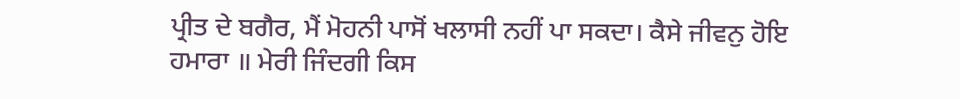ਪ੍ਰੀਤ ਦੇ ਬਗੈਰ, ਮੈਂ ਮੋਹਨੀ ਪਾਸੋਂ ਖਲਾਸੀ ਨਹੀਂ ਪਾ ਸਕਦਾ। ਕੈਸੇ ਜੀਵਨੁ ਹੋਇ ਹਮਾਰਾ ॥ ਮੇਰੀ ਜਿੰਦਗੀ ਕਿਸ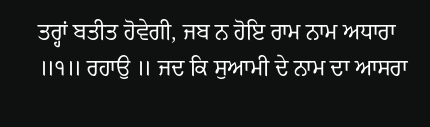ਤਰ੍ਹਾਂ ਬਤੀਤ ਹੋਵੇਗੀ, ਜਬ ਨ ਹੋਇ ਰਾਮ ਨਾਮ ਅਧਾਰਾ ॥੧॥ ਰਹਾਉ ॥ ਜਦ ਕਿ ਸੁਆਮੀ ਦੇ ਨਾਮ ਦਾ ਆਸਰਾ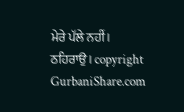ਮੇਰੇ ਪੱਲੇ ਨਹੀਂ। ਠਹਿਰਾਉ। copyright GurbaniShare.com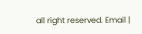all right reserved. Email |